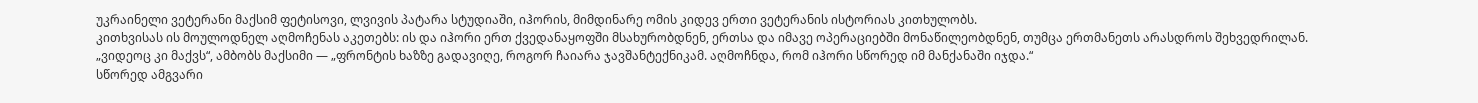უკრაინელი ვეტერანი მაქსიმ ფეტისოვი, ლვივის პატარა სტუდიაში, იჰორის, მიმდინარე ომის კიდევ ერთი ვეტერანის ისტორიას კითხულობს.
კითხვისას ის მოულოდნელ აღმოჩენას აკეთებს: ის და იჰორი ერთ ქვედანაყოფში მსახურობდნენ, ერთსა და იმავე ოპერაციებში მონაწილეობდნენ, თუმცა ერთმანეთს არასდროს შეხვედრილან.
„ვიდეოც კი მაქვს“, ამბობს მაქსიმი — „ფრონტის ხაზზე გადავიღე, როგორ ჩაიარა ჯავშანტექნიკამ. აღმოჩნდა, რომ იჰორი სწორედ იმ მანქანაში იჯდა.“
სწორედ ამგვარი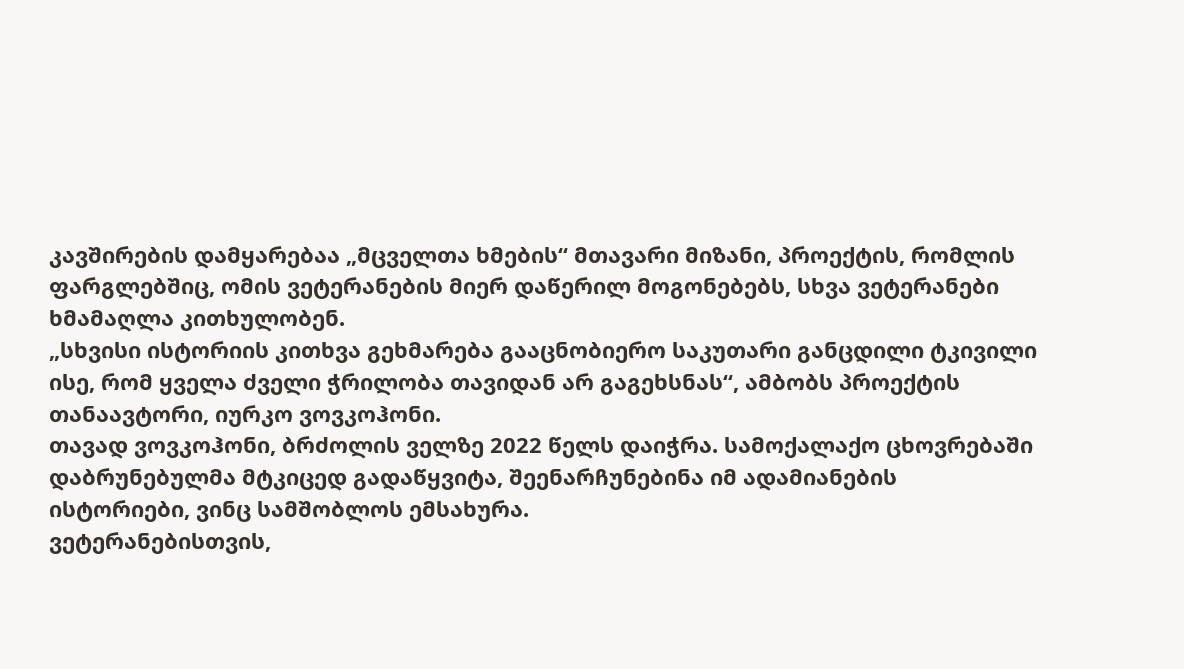კავშირების დამყარებაა „მცველთა ხმების“ მთავარი მიზანი, პროექტის, რომლის ფარგლებშიც, ომის ვეტერანების მიერ დაწერილ მოგონებებს, სხვა ვეტერანები ხმამაღლა კითხულობენ.
„სხვისი ისტორიის კითხვა გეხმარება გააცნობიერო საკუთარი განცდილი ტკივილი ისე, რომ ყველა ძველი ჭრილობა თავიდან არ გაგეხსნას“, ამბობს პროექტის თანაავტორი, იურკო ვოვკოჰონი.
თავად ვოვკოჰონი, ბრძოლის ველზე 2022 წელს დაიჭრა. სამოქალაქო ცხოვრებაში დაბრუნებულმა მტკიცედ გადაწყვიტა, შეენარჩუნებინა იმ ადამიანების ისტორიები, ვინც სამშობლოს ემსახურა.
ვეტერანებისთვის,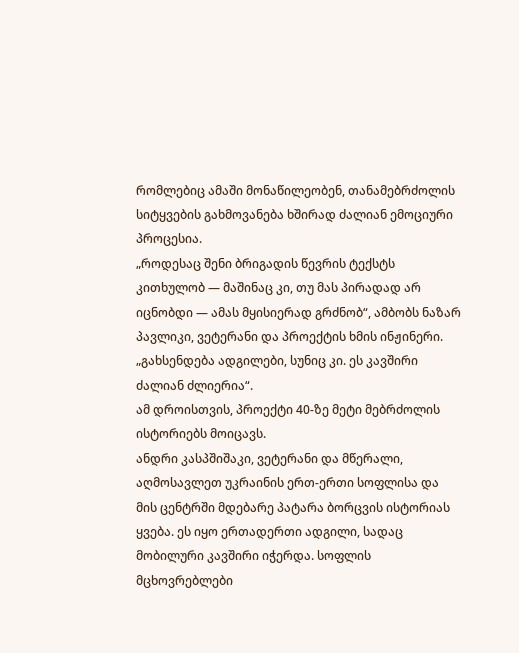რომლებიც ამაში მონაწილეობენ, თანამებრძოლის სიტყვების გახმოვანება ხშირად ძალიან ემოციური პროცესია.
„როდესაც შენი ბრიგადის წევრის ტექსტს კითხულობ — მაშინაც კი, თუ მას პირადად არ იცნობდი — ამას მყისიერად გრძნობ“, ამბობს ნაზარ პავლიკი, ვეტერანი და პროექტის ხმის ინჟინერი. „გახსენდება ადგილები, სუნიც კი. ეს კავშირი ძალიან ძლიერია“.
ამ დროისთვის, პროექტი 40-ზე მეტი მებრძოლის ისტორიებს მოიცავს.
ანდრი კასპშიშაკი, ვეტერანი და მწერალი, აღმოსავლეთ უკრაინის ერთ-ერთი სოფლისა და მის ცენტრში მდებარე პატარა ბორცვის ისტორიას ყვება. ეს იყო ერთადერთი ადგილი, სადაც მობილური კავშირი იჭერდა. სოფლის მცხოვრებლები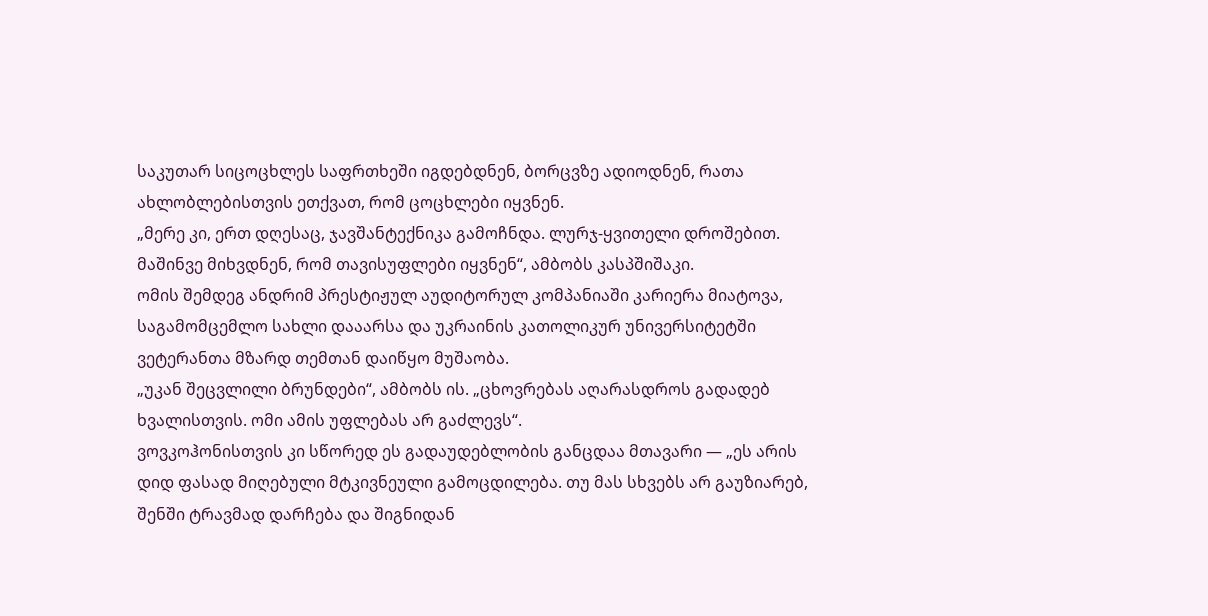საკუთარ სიცოცხლეს საფრთხეში იგდებდნენ, ბორცვზე ადიოდნენ, რათა ახლობლებისთვის ეთქვათ, რომ ცოცხლები იყვნენ.
„მერე კი, ერთ დღესაც, ჯავშანტექნიკა გამოჩნდა. ლურჯ-ყვითელი დროშებით. მაშინვე მიხვდნენ, რომ თავისუფლები იყვნენ“, ამბობს კასპშიშაკი.
ომის შემდეგ ანდრიმ პრესტიჟულ აუდიტორულ კომპანიაში კარიერა მიატოვა, საგამომცემლო სახლი დააარსა და უკრაინის კათოლიკურ უნივერსიტეტში ვეტერანთა მზარდ თემთან დაიწყო მუშაობა.
„უკან შეცვლილი ბრუნდები“, ამბობს ის. „ცხოვრებას აღარასდროს გადადებ ხვალისთვის. ომი ამის უფლებას არ გაძლევს“.
ვოვკოჰონისთვის კი სწორედ ეს გადაუდებლობის განცდაა მთავარი — „ეს არის დიდ ფასად მიღებული მტკივნეული გამოცდილება. თუ მას სხვებს არ გაუზიარებ, შენში ტრავმად დარჩება და შიგნიდან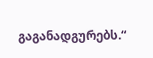გაგანადგურებს.“